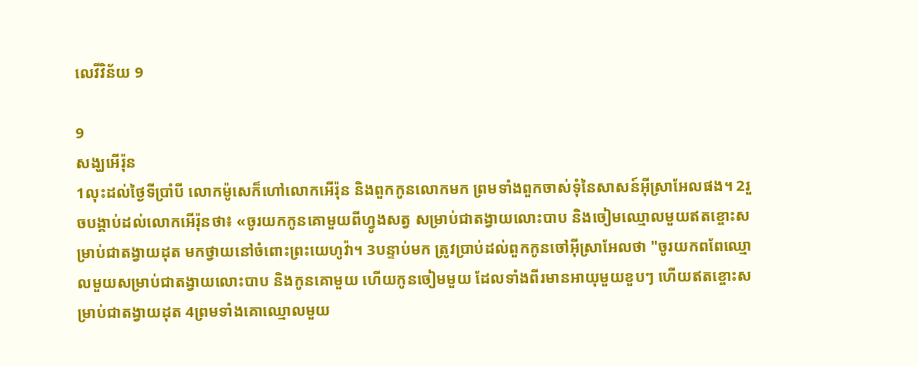លេវី‌វិន័យ 9

9
សង្ឃអើរ៉ុន
1លុះដល់ថ្ងៃទីប្រាំបី លោកម៉ូសេក៏ហៅលោកអើរ៉ុន និងពួកកូនលោកមក ព្រមទាំងពួកចាស់ទុំនៃសាសន៍អ៊ីស្រា‌អែលផង។ 2រួចបង្គាប់ដល់លោកអើរ៉ុនថា៖ «ចូរយកកូនគោមួយពីហ្វូងសត្វ សម្រាប់ជាតង្វាយលោះបាប និងចៀមឈ្មោលមួយឥត‌ខ្ចោះសម្រាប់ជាតង្វាយដុត មកថ្វាយនៅចំពោះព្រះ‌យេហូវ៉ា។ 3បន្ទាប់មក ត្រូវប្រាប់ដល់ពួកកូនចៅអ៊ីស្រា‌អែលថា "ចូរយកពពែឈ្មោលមួយសម្រាប់ជាតង្វាយលោះបាប និងកូនគោមួយ ហើយកូនចៀមមួយ ដែលទាំងពីរមានអាយុមួយខួបៗ ហើយឥត‌ខ្ចោះសម្រាប់ជាតង្វាយដុត 4ព្រមទាំងគោឈ្មោលមួយ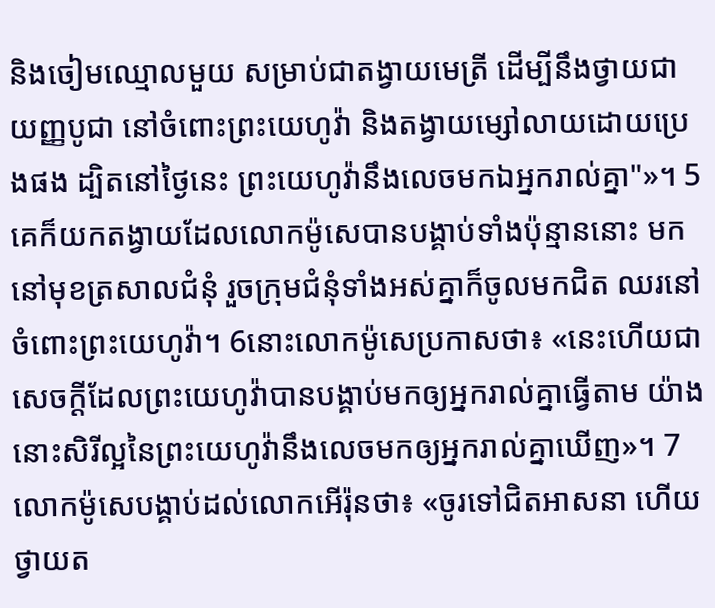និងចៀមឈ្មោលមួយ សម្រាប់ជាតង្វាយមេត្រី ដើម្បីនឹងថ្វាយជាយញ្ញ‌បូជា នៅចំពោះព្រះ‌យេហូវ៉ា និងតង្វាយម្សៅលាយដោយប្រេងផង ដ្បិតនៅថ្ងៃនេះ ព្រះ‌យេហូវ៉ានឹងលេចមកឯអ្នករាល់គ្នា"»។ 5គេក៏យកតង្វាយដែលលោកម៉ូសេបានបង្គាប់ទាំងប៉ុន្មាននោះ មកនៅមុខត្រសាលជំនុំ រួចក្រុមជំនុំទាំងអស់គ្នាក៏ចូលមកជិត ឈរនៅចំពោះព្រះ‌យេហូវ៉ា។ 6នោះលោកម៉ូសេប្រកាសថា៖ «នេះហើយជាសេចក្ដីដែលព្រះ‌យេហូវ៉ាបានបង្គាប់មកឲ្យអ្នករាល់គ្នាធ្វើតាម យ៉ាងនោះសិរី‌ល្អនៃព្រះ‌យេហូវ៉ានឹងលេចមកឲ្យអ្នករាល់គ្នាឃើញ»។ 7លោកម៉ូសេបង្គាប់ដល់លោកអើរ៉ុនថា៖ «ចូរទៅជិតអាសនា ហើយថ្វាយត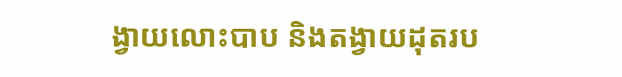ង្វាយលោះបាប និងតង្វាយដុតរប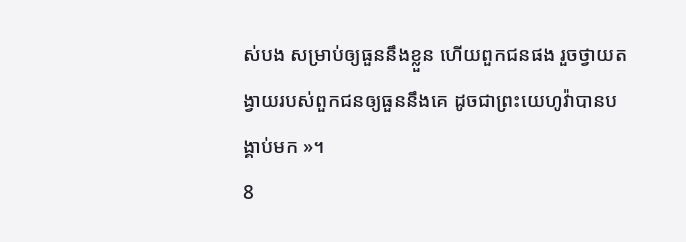ស់បង សម្រាប់ឲ្យធួននឹងខ្លួន ហើយពួកជនផង រួចថ្វាយតង្វាយរបស់ពួកជនឲ្យធួននឹងគេ ដូចជាព្រះ‌យេហូវ៉ាបានបង្គាប់មក »។
8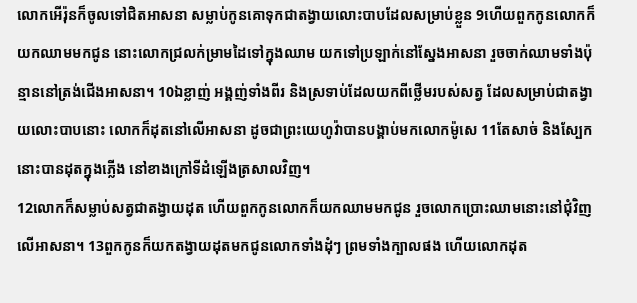លោកអើរ៉ុនក៏ចូលទៅជិតអាសនា សម្លាប់កូនគោទុកជាតង្វាយលោះបាបដែលសម្រាប់ខ្លួន 9ហើយពួកកូនលោកក៏យកឈាមមកជូន នោះលោកជ្រលក់ម្រាមដៃទៅក្នុងឈាម យកទៅប្រឡាក់នៅស្នែងអាសនា រួចចាក់ឈាមទាំងប៉ុន្មាននៅត្រង់ជើងអាសនា។ 10ឯខ្លាញ់ អង្គញ់ទាំងពីរ និងស្រទាប់ដែលយកពីថ្លើមរបស់សត្វ ដែលសម្រាប់ជាតង្វាយលោះបាបនោះ លោកក៏ដុតនៅលើអាសនា ដូចជាព្រះ‌យេហូវ៉ាបានបង្គាប់មកលោកម៉ូសេ 11តែសាច់ និងស្បែក នោះបានដុតក្នុងភ្លើង នៅខាងក្រៅទីដំឡើងត្រសាលវិញ។
12លោកក៏សម្លាប់សត្វជាតង្វាយដុត ហើយពួកកូនលោកក៏យកឈាមមកជូន រួចលោកប្រោះឈាមនោះនៅជុំវិញលើអាសនា។ 13ពួកកូនក៏យកតង្វាយដុតមកជូនលោកទាំងដុំៗ ព្រមទាំងក្បាលផង ហើយលោកដុត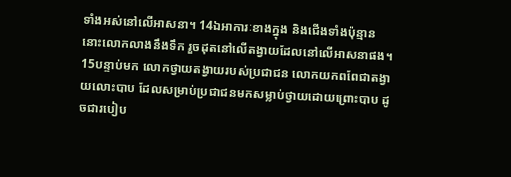ទាំងអស់នៅលើអាសនា។ 14ឯអាការៈខាងក្នុង និងជើងទាំងប៉ុន្មាន នោះលោកលាងនឹងទឹក រួចដុតនៅលើតង្វាយដែលនៅលើអាសនាផង។
15បន្ទាប់មក លោកថ្វាយតង្វាយរបស់ប្រជា‌ជន លោកយកពពែជាតង្វាយលោះបាប ដែលសម្រាប់ប្រជា‌ជនមកសម្លាប់ថ្វាយដោយព្រោះបាប ដូចជារបៀប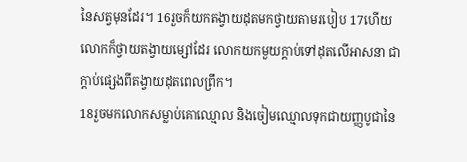នៃសត្វមុនដែរ។ 16រួចក៏យកតង្វាយដុតមកថ្វាយតាមរបៀប 17ហើយលោកក៏ថ្វាយតង្វាយម្សៅដែរ លោកយកមួយក្តាប់ទៅដុតលើអាសនា ជាក្តាប់ផ្សេងពីតង្វាយដុតពេលព្រឹក។
18រួចមកលោកសម្លាប់គោឈ្មោល និងចៀមឈ្មោលទុកជាយញ្ញ‌បូជានៃ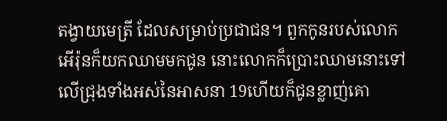តង្វាយមេត្រី ដែលសម្រាប់ប្រជា‌ជន។ ពួកកូនរបស់លោកអើរ៉ុនក៏យកឈាមមកជូន នោះលោកក៏ប្រោះឈាមនោះទៅលើជ្រុងទាំងអស់នៃអាសនា 19ហើយក៏ជូនខ្លាញ់គោ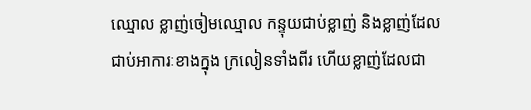ឈ្មោល ខ្លាញ់ចៀមឈ្មោល កន្ទុយជាប់ខ្លាញ់ និងខ្លាញ់ដែលជាប់អាការៈខាងក្នុង ក្រលៀនទាំងពីរ ហើយខ្លាញ់ដែលជា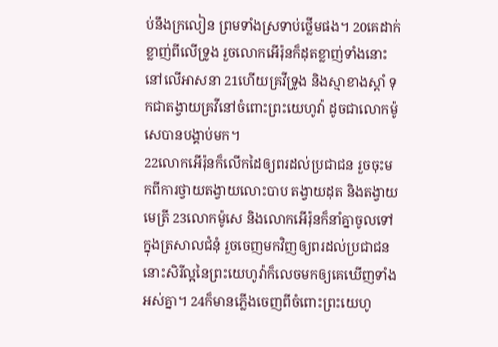ប់នឹងក្រលៀន ព្រមទាំងស្រទាប់ថ្លើមផង។ 20គេដាក់ខ្លាញ់ពីលើទ្រូង រួចលោកអើរ៉ុនក៏ដុតខ្លាញ់ទាំងនោះនៅលើអាសនា 21ហើយគ្រវីទ្រូង និងស្មាខាងស្តាំ ទុកជាតង្វាយគ្រវីនៅចំពោះព្រះ‌យេហូវ៉ា ដូចជាលោកម៉ូសេបានបង្គាប់មក។
22លោកអើរ៉ុនក៏លើកដៃឲ្យពរដល់ប្រជា‌ជន រួចចុះមកពីការថ្វាយតង្វាយលោះបាប តង្វាយដុត និងតង្វាយមេត្រី 23លោកម៉ូសេ និងលោកអើរ៉ុនក៏នាំគ្នាចូលទៅក្នុងត្រសាលជំនុំ រួចចេញមកវិញឲ្យពរដល់ប្រជា‌ជន នោះសិរី‌ល្អនៃព្រះ‌យេហូវ៉ាក៏លេចមកឲ្យគេឃើញទាំងអស់គ្នា។ 24ក៏មានភ្លើងចេញពីចំពោះព្រះ‌យេហូ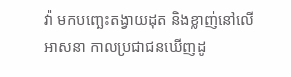វ៉ា មកបញ្ឆេះតង្វាយដុត និងខ្លាញ់នៅលើអាសនា កាលប្រជា‌ជនឃើញដូ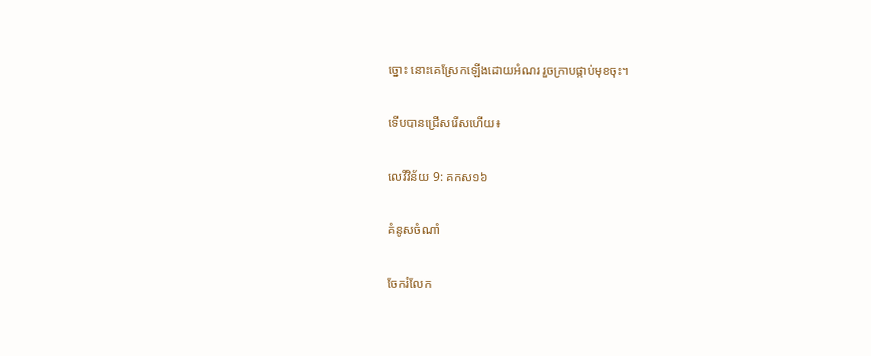ច្នោះ នោះគេស្រែកឡើងដោយអំណរ រួចក្រាបផ្កាប់មុខចុះ។

ទើបបានជ្រើសរើសហើយ៖

លេវី‌វិន័យ 9: គកស១៦

គំនូសចំណាំ

ចែករំលែក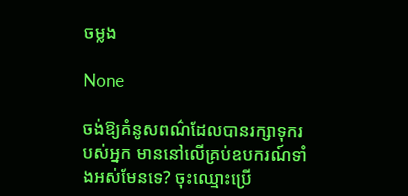ចម្លង

None

ចង់ឱ្យគំនូសពណ៌ដែលបានរក្សាទុករបស់អ្នក មាននៅលើគ្រប់ឧបករណ៍ទាំងអស់មែនទេ? ចុះឈ្មោះប្រើ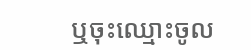ឬចុះឈ្មោះចូល